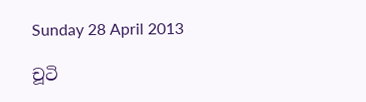Sunday 28 April 2013

චූටි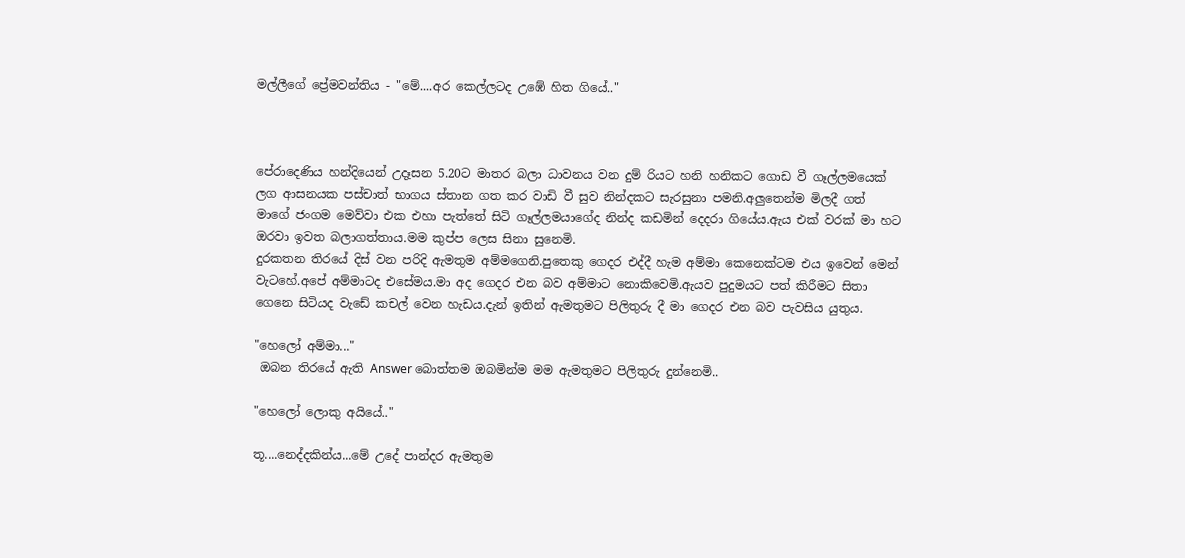මල්ලීගේ ප්‍රේමවන්තිය - "මේ....අර කෙල්ලටද උඹේ හිත ගියේ.."



පේරාදෙණිය හන්දියෙන් උදෑසන 5.20ට මාතර බලා ධාවනය වන දුම් රියට හනි හනිකට ගොඩ වී ගෑල්ලමයෙක් ලග ආසනයක පස්චාත් භාගය ස්තාන ගත කර වාඩි වී සුව නින්දකට සැරසුනා පමනි.අලුතෙන්ම මිලදී ගත් මාගේ ජංගම මෙව්වා එක එහා පැත්තේ සිටි ගෑල්ලමයාගේද නින්ද කඩමින් දෙදරා ගියේය.ඇය එක් වරක් මා හට ඔරවා ඉවත බලාගත්තාය.මම කුප්ප ලෙස සිනා සුනෙමි.
දුරකතන තිරයේ දිස් වන පරිදි ඇමතුම අම්මගෙනි.පුතෙකු ගෙදර එද්දී හැම අම්මා කෙනෙක්ටම එය ඉවෙන් මෙන් වැටහේ.අපේ අම්මාටද එසේමය.මා අද ගෙදර එන බව අම්මාට නොකිවෙමි.ඇයව පුදුමයට පත් කිරීමට සිතා ගෙනෙ සිටියද වැඩේ කචල් වෙන හැඩය.දැන් ඉතින් ඇමතුමට පිලිතුරු දී මා ගෙදර එන බව පැවසිය යුතුය.

"හෙලෝ අම්මා..."
 ඔබන තිරයේ ඇති Answer බොත්තම ඔබමින්ම මම ඇමතුමට පිලිතුරු දුන්නෙමි..

"හෙලෝ ලොකු අයියේ.."

තූ....නෙද්දකින්ය...මේ උදේ පාන්දර ඇමතුම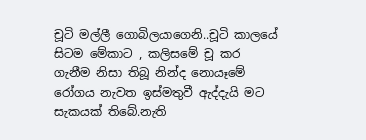චූටි මල්ලී ගොබිලයාගෙනි..චූටි කාලයේ සිටම මේකාට , කලිසමේ චූ කර ගැනීම නිසා තිබූ නින්ද නොයෑමේ රෝගය නැවත ඉස්මතුවී ඇද්දැයි මට සැකයක් තිබේ.නැති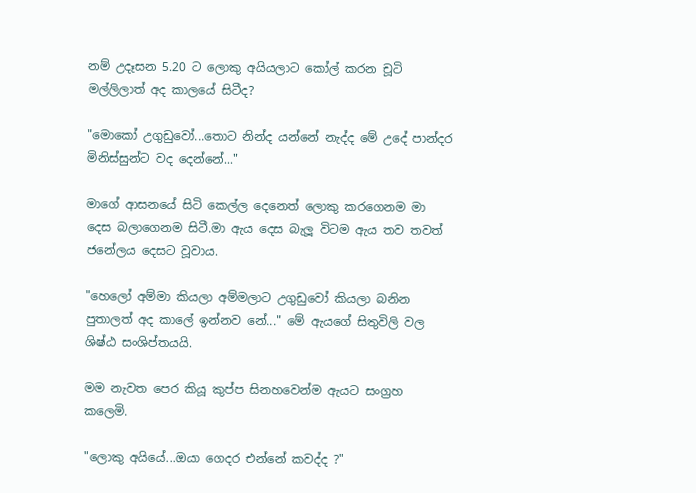නම් උදෑසන 5.20 ට ලොකු අයියලාට කෝල් කරන චූටි මල්ලිලාත් අද කාලයේ සිටීද?

"මොකෝ උගුඩුවෝ...තොට නින්ද යන්නේ නැද්ද මේ උදේ පාන්දර මිනිස්සුන්ට වද දෙන්නේ..."

මාගේ ආසනයේ සිටි කෙල්ල දෙනෙත් ලොකු කරගෙනම මා දෙස බලාගෙනම සිටී.මා ඇය දෙස බැලූ විටම ඇය තව තවත් ජනේලය දෙසට වූවාය.

"හෙලෝ අම්මා කියලා අම්මලාට උගුඩුවෝ කියලා බනින පුතාලත් අද කාලේ ඉන්නව නේ..." මේ ඇයගේ සිතුවිලි වල ශිෂ්ඨ සංශිප්තයයි.

මම නැවත පෙර කියූ කුප්ප සිනහවෙන්ම ඇයට සංග්‍රහ කලෙමි.

"ලොකු අයියේ...ඔයා ගෙදර එන්නේ කවද්ද ?"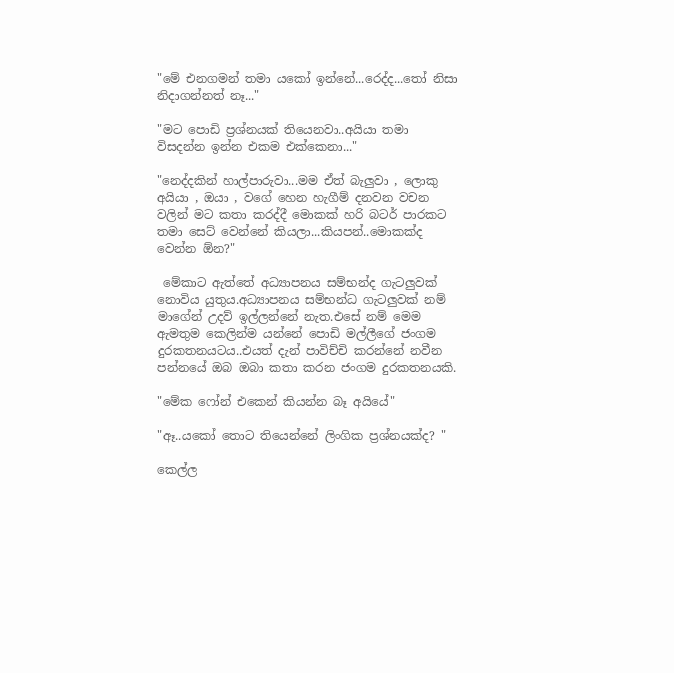"මේ එනගමන් තමා යකෝ ඉන්නේ...රෙද්ද...තෝ නිසා නිදාගන්නත් නෑ..."

"මට පොඩි ප්‍රශ්නයක් තියෙනවා..අයියා තමා විසදන්න ඉන්න එකම එක්කෙනා..."

"නෙද්දකින් හාල්පාරුවා...මම ඒත් බැලුවා , ලොකු අයියා , ඔයා , වගේ හෙන හැගීම් දනවන වචන වලින් මට කතා කරද්දී මොකක් හරි බටර් පාරකට තමා සෙට් වෙන්නේ කියලා...කියපන්..මොකක්ද වෙන්න ඕන?"

 මේකාට ඇත්තේ අධ්‍යාපනය සම්භන්ද ගැටලුවක් නොවිය යුතුය.අධ්‍යාපනය සම්භන්ධ ගැටලුවක් නම් මාගේන් උදව් ඉල්ලන්නේ නැත.එසේ නම් මෙම ඇමතුම කෙලින්ම යන්නේ පොඩි මල්ලීගේ ජංගම දුරකතනයටය..එයත් දැන් පාවිච්චි කරන්නේ නවීන පන්නයේ ඔබ ඔබා කතා කරන ජංගම දුරකතනයකි.

"මේක ෆෝන් එකෙන් කියන්න බෑ අයියේ"

"ඈ..යකෝ තොට තියෙන්නේ ලිංගික ප්‍රශ්නයක්ද? "

කෙල්ල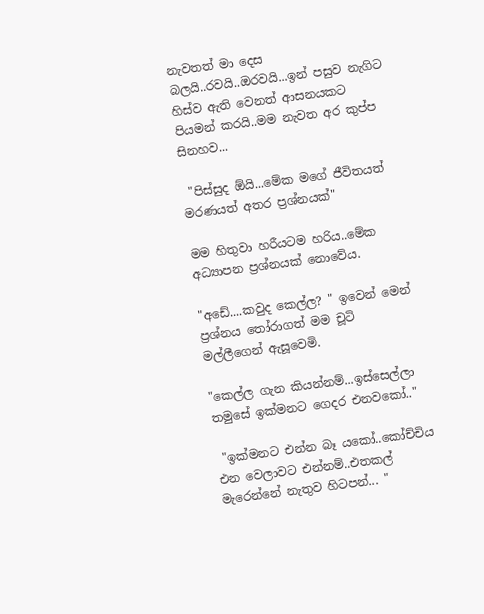නැවතත් මා දෙස බලයි..රවයි..ඔරවයි...ඉන් පසුව නැගිට හිස්ව ඇති වෙනත් ආසනයකට පියමන් කරයි..මම නැවත අර කුප්ප සිනහව...

 "පිස්සුද ඕයි...මේක මගේ ජීවිතයත් මරණයත් අතර ප්‍රශ්නයක්"

මම හිතුවා හරීයටම හරිය..මේක අධ්‍යාපන ප්‍රශ්නයක් නොවේය.

"අඩේ....කවුද කෙල්ල? " ඉවෙන් මෙන් ප්‍රශ්නය තෝරාගත් මම චූටි මල්ලීගෙන් ඇසූවෙමි.

"කෙල්ල ගැන කියන්නම්...ඉස්සෙල්ලා තමුසේ ඉක්මනට ගෙදර එනවකෝ.."

 "ඉක්මනට එන්න බෑ යකෝ..කෝච්චිය එන වෙලාවට එන්නම්..එතකල් මැරෙන්නේ නැතුව හිටපන්... "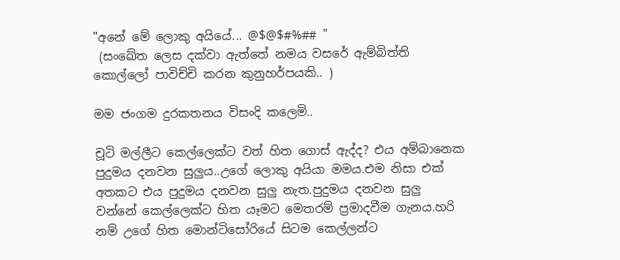"අනේ මේ ලොකු අයියේ... @$@$#%## "
 (සංඛේත ලෙස දක්වා ඇත්තේ නමය වසරේ ඇම්බිත්ති කොල්ලෝ පාවිච්චි ක‍රන කුනුහර්පයකි.. )

මම ජංගම දුරකතනය විසංදි කලෙමි..

චූටි මල්ලීට කෙල්ලෙක්ට වත් හිත ගොස් ඇද්ද? එය අම්බානෙක පුදුමය දනවන සුලුය..උගේ ලොකු අයියා මමය.එම නිසා එක් අතකට එය පුදුමය දනවන සුලු නැත.පුදුමය දනවන සුලු වන්නේ කෙල්ලෙක්ට හිත යෑමට මෙතරම් ප්‍රමාදවීම ගැනය.හරි නම් උගේ හිත මොන්ටිසෝරියේ සිටම කෙල්ලන්ට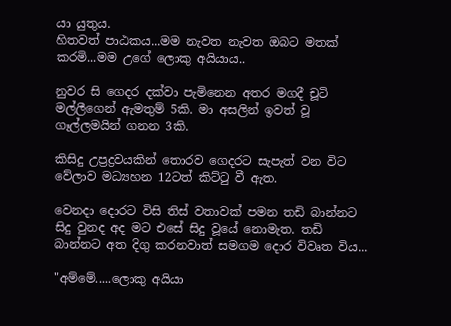යා යුතුය.
හිතවත් පාඨකය...මම නැවත නැවත ඔබට මතක් කරමි...මම උගේ ලොකු අයියාය..

නුවර සි ගෙදර දක්වා පැමිනෙන අතර මගදී චූටි මල්ලීගෙන් ඇමතුම් 5කි. මා අසලින් ඉවත් වූ ගෑල්ලමයින් ගනන 3කි.

කිසිදු උප්‍රද්‍රවයකින් තොරව ගෙදරට සැපැත් වන විට වේලාව මධ්‍යහන 12ටත් කිට්ටු වී ඇත.

වෙනදා දොරට විසි තිස් වතාවක් පමන තඩි බාන්නට සිදු වුනද අද මට එසේ සිදු වූයේ නොමැත. තඩි බාන්නට අත දිගු කරනවාත් සමගම දොර විවෘත විය...

"අම්මේ.....ලොකු අයියා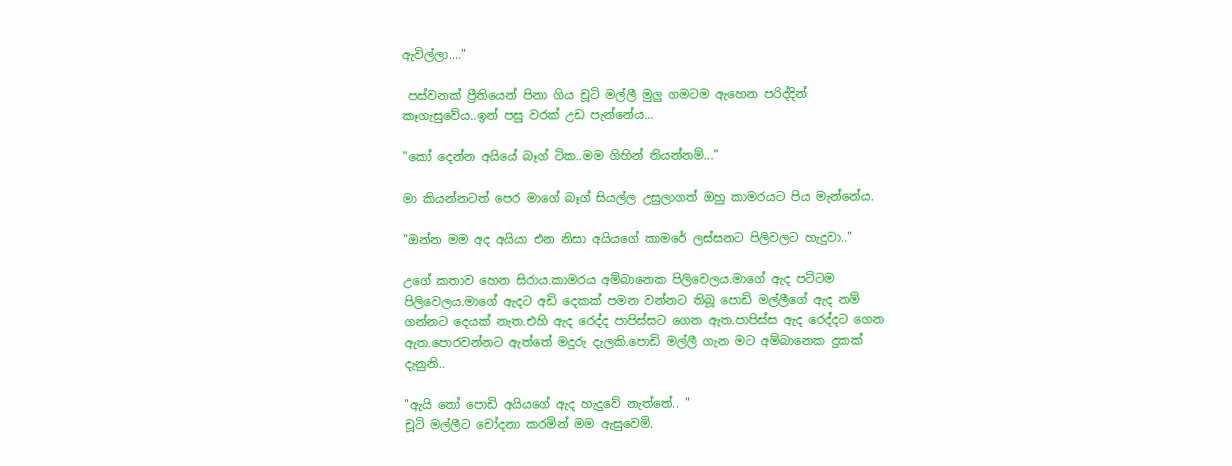ඇවිල්ලා...."

 පස්වනක් ප්‍රීතියෙන් පිනා ගිය චූටි මල්ලී මුලු ගමටම ඇහෙන පරිද්දින් කෑගැසුවේය..ඉන් පසු වරක් උඩ පැන්නේය...

"කෝ දෙන්න අයියේ බෑග් ටික..මම ගිහින් තියන්නම්..."

මා කියන්නටත් පෙර මාගේ බෑග් සියල්ල උසුලාගත් ඔහු කාමරයට පිය මැන්නේය.

"ඔන්න මම අද අයියා එන නිසා අයියගේ කාමරේ ලස්සනට පිලිවලට හැදුවා.."

උගේ කතාව හෙන සිරාය.කාමරය අම්බානෙක පිලිවෙලය.මාගේ ඇද පට්ටම පිලිවෙලය.මාගේ ඇදට අඩි දෙකක් පමන වන්නට තිබූ පොඩි මල්ලීගේ ඇද නම් ගන්නට දෙයක් නැත.එහි ඇද රෙද්ද පාපිස්සට ගෙන ඇත.පාපිස්ස ඇද රෙද්දට ගෙන ඇත.පොරවන්නට ඇත්තේ මදුරු දැලකි.පොඩි මල්ලී ගැන මට අම්බානෙක දුකක් දැනුනි..

"ඇයි තෝ පොඩි අයියගේ ඇද හැදුවේ නැත්තේ.. "
චූටි මල්ලීට චෝදනා කරමින් මම ඇසුවෙමි.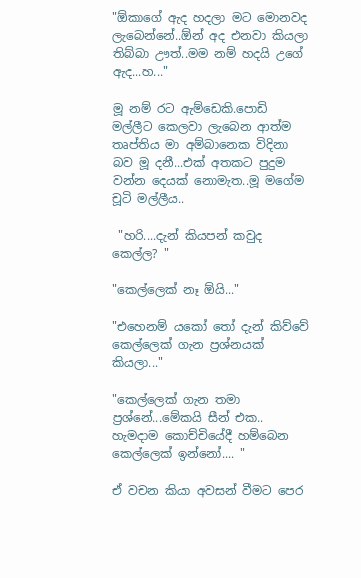"ඕකාගේ ඇද හදලා මට මොනවද ලැබෙන්නේ..ඕන් අද එනවා කියලා තිබ්බා ඌත්..මම නම් හදයි උගේ ඇද...හ..."

මූ නම් රට ඇම්ඩෙකි.පොඩි මල්ලීට කෙලවා ලැබෙන ආත්ම තෘප්තිය මා අම්බානෙක විදිනා බව මූ දනී...එක් අතකට පුදුම වන්න දෙයක් නොමැත..මූ මගේම චූටි මල්ලීය..

 "හරි....දැන් කියපන් කවුද කෙල්ල? "

"කෙල්ලෙක් නෑ ඕයි..."

"එහෙනම් යකෝ තෝ දැන් කිව්වේ කෙල්ලෙක් ගැන ප්‍රශ්නයක් කියලා..."

"කෙල්ලෙක් ගැන තමා ප්‍රශ්නේ...මේකයි සීන් එක.. හැමදාම කොච්චියේදී හම්බෙන කෙල්ලෙක් ඉන්නෝ.... "

ඒ වචන කියා අවසන් වීමට පෙර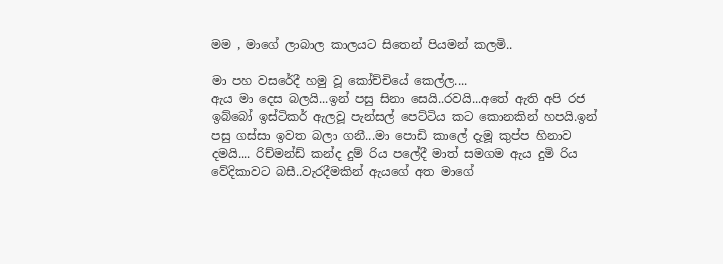මම , මාගේ ලාබාල කාලයට සිතෙන් පියමන් කලමි..

මා පහ වසරේදී හමු වූ කෝච්චියේ කෙල්ල....
ඇය මා දෙස බලයි...ඉන් පසු සිනා සෙයි..රවයි...අතේ ඇති අපි රජ ඉබ්බෝ ඉස්ටිකර් ඇලවූ පැන්සල් පෙට්ටිය කට කොනකින් හපයි.ඉන් පසු ගස්සා ඉවත බලා ගනී...මා පොඩි කාලේ දැමූ කුප්ප හිනාව දමයි.... රිච්මන්ඩ් කන්ද දුම් රිය පලේදී මාත් සමගම ඇය දුමි රිය වේදිකාවට බසී..වැරදීමකින් ඇයගේ අත මාගේ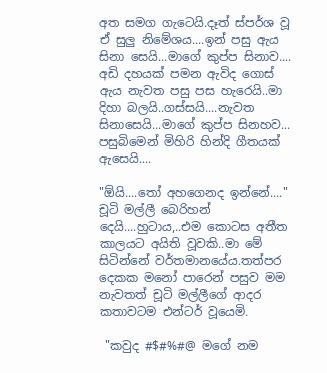අත සමග ගැටෙයි.දෑත් ස්පර්ශ වූ ඒ සුලු නිමේශය....ඉන් පසු ඇය සිනා සෙයි...මාගේ කුප්ප සිනාව.... අඩි දහයක් පමන ඇවිද ගොස් ඇය නැවත පසු පස හැරෙයි..මා දිහා බලයි..ගස්සයි....නැවත සිනාසෙයි...මාගේ කුප්ප සිනහව... පසුබිමෙන් මිහිරි හින්දි ගීතයක් ඇසෙයි....

"ඕයි....තෝ අහගෙනද ඉන්නේ...."
චූටි මල්ලී බෙරිහන් දෙයි....හුටාය,..එම කොටස අතීත කාලයට අයිති වූවකි..මා මේ සිටින්නේ වර්තමානයේය.තත්පර දෙකක මනෝ පාරෙන් පසුව මම නැවතත් චූටි මල්ලීගේ ආදර කතාවටම එන්ටර් වූයෙමි.

 "කවුද #$#%#@ මගේ නම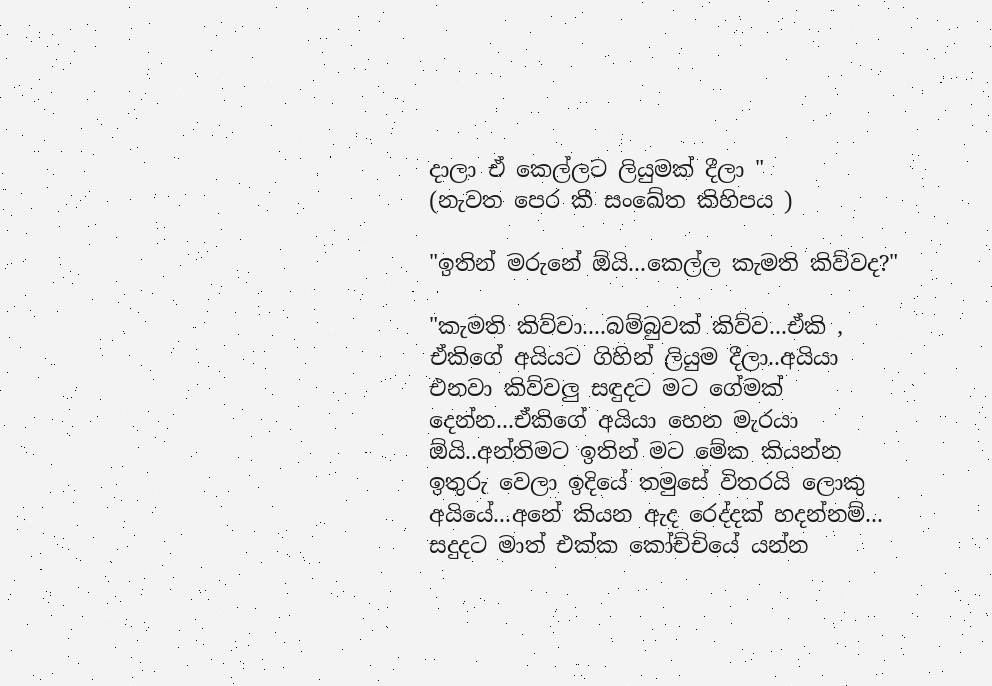දාලා ඒ කෙල්ලට ලියුමක් දීලා "
(නැවත පෙර කී සංඛේත කිහිපය )

"ඉතින් මරුනේ ඕයි...කෙල්ල කැමති කිව්වද?"

"කැමති කිව්වා....බම්බුවක් කිව්ව...ඒකි , ඒකිගේ අයියට ගිහින් ලියුම දීලා..අයියා එනවා කිව්වලු සඳුදට මට ගේමක් දෙන්න...ඒකිගේ අයියා හෙන මැරයා ඕයි..අන්තිමට ඉතින් මට මේක කියන්න ඉතුරු වෙලා ඉදියේ තමුසේ විතරයි ලොකු අයියේ...අනේ කියන ඇද රෙද්දක් හදන්නම්... සදුදට මාත් එක්ක කෝච්චියේ යන්න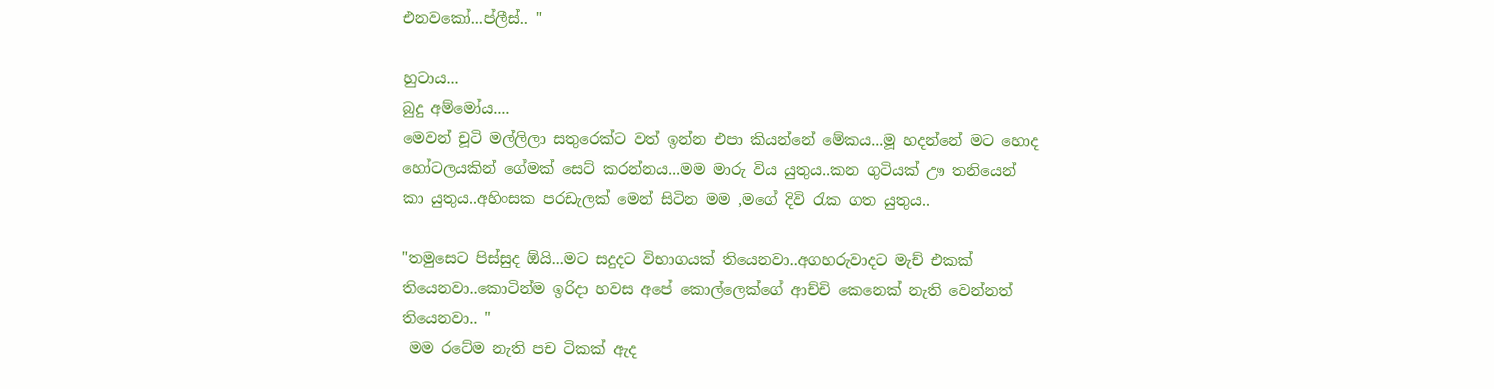එනවකෝ...ප්ලීස්.. "

හුටාය...
බුදු අම්මෝය....
මෙවන් චූටි මල්ලිලා සතුරෙක්ට වත් ඉන්න එපා කියන්නේ මේකය...මූ හදන්නේ මට හොද හෝටලයකින් ගේමක් සෙට් කරන්නය...මම මාරු විය යුතුය..කන ගුටියක් ඌ තනියෙන් කා යුතුය..අහිංසක පරඩැලක් මෙන් සිටින මම ,මගේ දිවි රැක ගත යුතුය..

"තමුසෙට පිස්සුද ඕයි...මට සදුදට විභාගයක් තියෙනවා..අගහරුවාදට මැච් එකක් තියෙනවා..කොටින්ම ඉරිදා හවස අපේ කොල්ලෙක්ගේ ආච්චි කෙනෙක් නැති වෙන්නත් තියෙනවා.. "
 මම රටේම නැති පච ටිකක් ඇද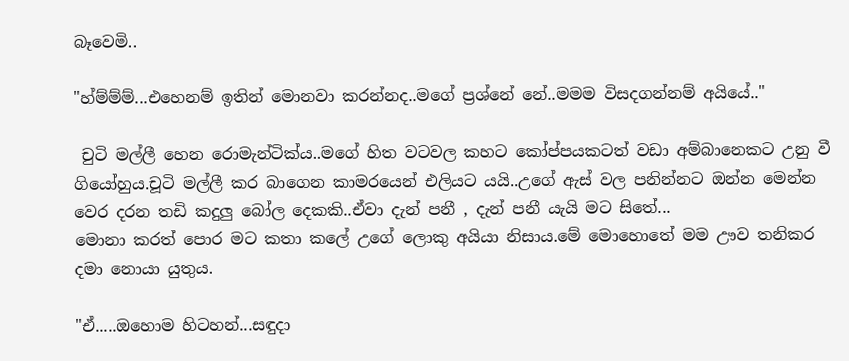බෑවෙමි..

"හ්ම්ම්ම්...එහෙනම් ඉතින් මොනවා කරන්නද..මගේ ප්‍රශ්නේ නේ..මමම විසදගන්නම් අයියේ.."

 චුටි මල්ලී හෙන රොමැන්ටික්ය..මගේ හිත වටවල කහට කෝප්පයකටත් වඩා අම්බානෙකට උනු වී ගියෝහුය.චූටි මල්ලී කර බාගෙන කාමරයෙන් එලියට යයි..උගේ ඇස් වල පනින්නට ඔන්න මෙන්න වෙර දරන තඩි කදුලු බෝල දෙකකි..ඒවා දැන් පනී , දැන් පනී යැයි මට සිතේ...
මොනා කරත් පොර මට කතා කලේ උගේ ලොකු අයියා නිසාය.මේ මොහොතේ මම ඌව තනිකර දමා නොයා යුතුය.

"ඒ.....ඔහොම හිටහන්...සඳුදා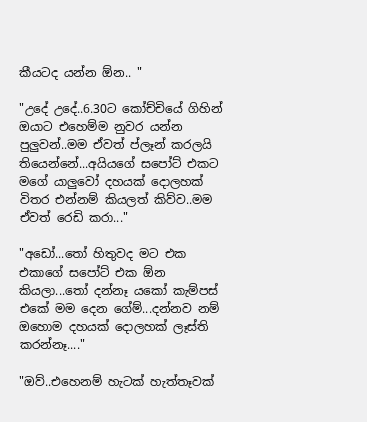කීයටද යන්න ඕන.. "

"උදේ උදේ..6.30ට කෝච්චියේ ගිහින් ඔයාට එහෙම්ම නුවර යන්න පුලුවන්..මම ඒවත් ප්ලෑන් කරලයි තියෙන්නේ...අයියගේ සපෝට් එකට මගේ යාලුවෝ දහයක් දොලහක් විතර එන්නම් කියලත් කිව්ව..මම ඒවත් රෙඩි කරා..."

"අඩෝ...තෝ හිතුවද මට එක එකාගේ සපෝට් එක ඕන කියලා...තෝ දන්නෑ යකෝ කැම්පස් එකේ මම දෙන ගේම්...දන්නව නම් ඔහොම දහයක් දොලහක් ලෑස්ති කරන්නෑ...."

"ඔව්..එහෙනම් හැටක් හැත්තෑවක්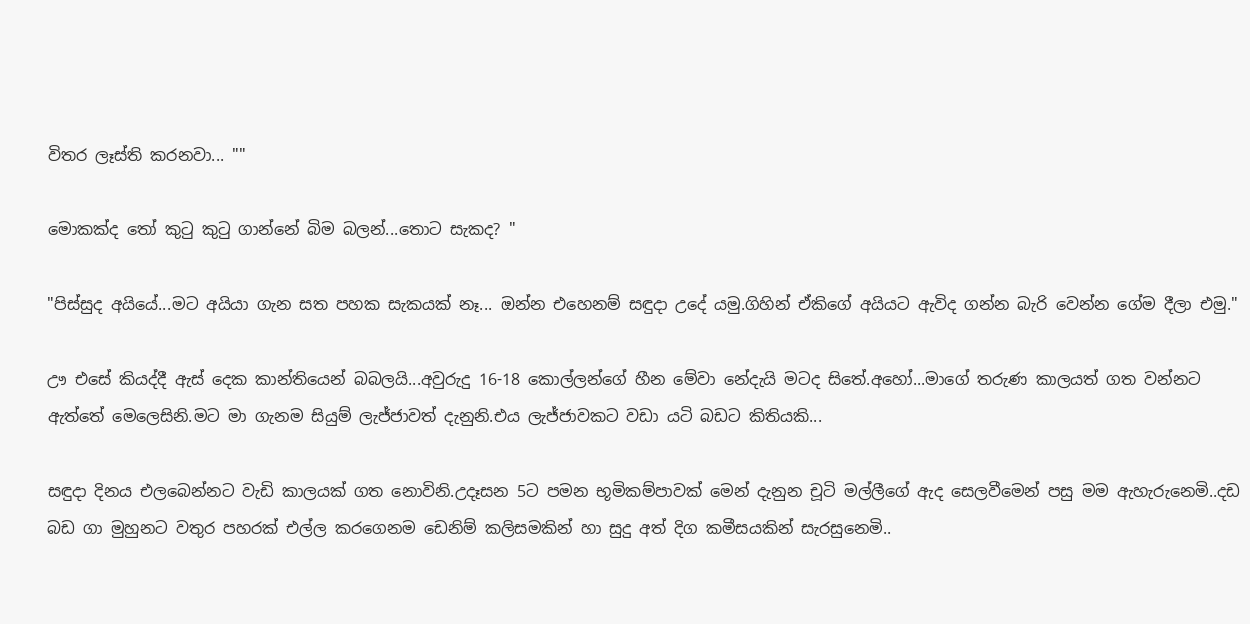විතර ලෑස්ති කරනවා... ""

මොකක්ද තෝ කුටු කුටු ගාන්නේ බිම බලන්...තොට සැකද? "

"පිස්සුද අයියේ...මට අයියා ගැන සත පහක සැකයක් නෑ... ඔන්න එහෙනම් සඳුදා උදේ යමු.ගිහින් ඒකිගේ අයියට ඇවිද ගන්න බැරි වෙන්න ගේම දීලා එමු."

ඌ එසේ කියද්දී ඇස් දෙක කාන්තියෙන් බබලයි...අවුරුදු 16-18 කොල්ලන්ගේ හීන මේවා නේදැයි මටද සිතේ.අහෝ...මාගේ තරුණ කාලයත් ගත වන්නට ඇත්තේ මෙලෙසිනි.මට මා ගැනම සියුම් ලැජ්ජාවත් දැනුනි.එය ලැජ්ජාවකට වඩා යටි බඩට කිතියකි...

සඳුදා දිනය එලබෙන්නට වැඩි කාලයක් ගත නොවිනි.උදෑසන 5ට පමන භූමිකම්පාවක් මෙන් දැනුන චූටි මල්ලීගේ ඇද සෙලවීමෙන් පසු මම ඇහැරුනෙමි..දඩ බඩ ගා මුහුනට වතුර පහරක් එල්ල කරගෙනම ඩෙනිම් කලිසමකින් හා සුදු අත් දිග කමීසයකින් සැරසුනෙමි..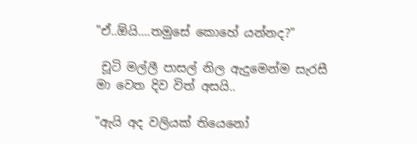"ඒ..ඕයි....තමුසේ කොහේ යන්නද?"

 චූටි මල්ලී පාසල් නිල ඇදුමෙන්ම සැරසී මා වෙත දිව විත් අසයි..

"ඇයි අද වලියක් තියෙනෝ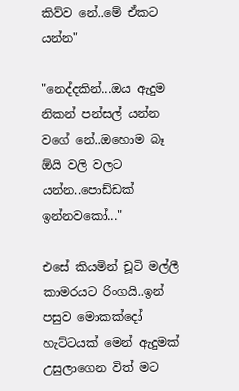කිව්ව නේ..මේ ඒකට යන්න"

"නෙද්දකින්...ඔය ඇදුම නිකන් පන්සල් යන්න වගේ නේ..ඔහොම බෑ ඕයි වලි වලට යන්න..පොඩ්ඩක් ඉන්නවකෝ..."

එසේ කියමින් චූටි මල්ලී කාමරයට රිංගයි..ඉන් පසුව මොකක්දෝ හැට්ටයක් මෙන් ඇදුමක් උසුලාගෙන විත් මට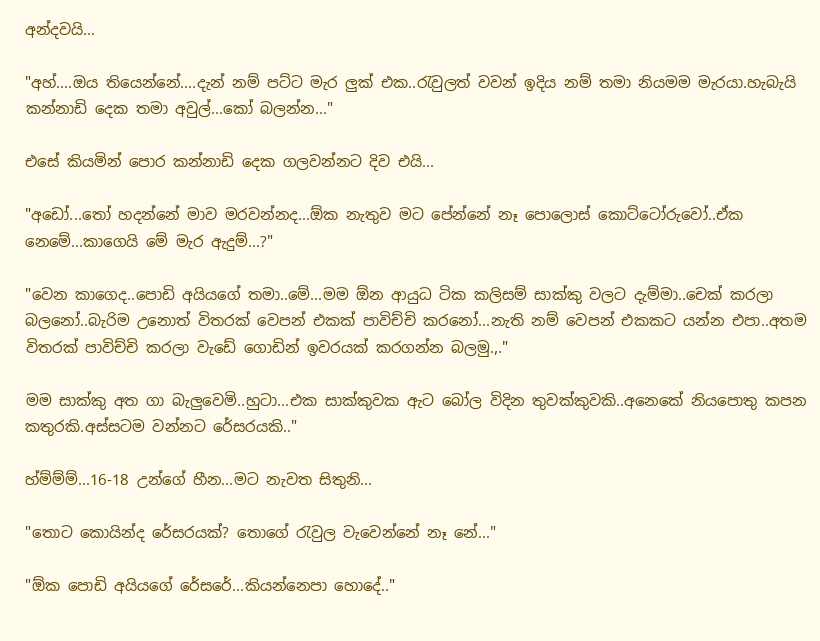අන්දවයි...

"අහ්....ඔය තියෙන්නේ....දැන් නම් පට්ට මැර ලුක් එක..රැවුලත් වවන් ඉදිය නම් තමා නියමම මැරයා.හැබැයි කන්නාඩි දෙක තමා අවුල්...කෝ බලන්න..."

එසේ කියමින් පොර කන්නාඩි දෙක ගලවන්නට දිව එයි...

"අඩෝ...තෝ හදන්නේ මාව මරවන්නද...ඕක නැතුව මට පේන්නේ නෑ පොලොස් කොට්ටෝරුවෝ..ඒක නෙමේ...කාගෙයි මේ මැර ඇදුම්...?"

"වෙන කාගෙද..පොඩි අයියගේ තමා..මේ...මම ඕන ආයුධ ටික කලිසම් සාක්කු වලට දැම්මා..චෙක් කරලා බලනෝ..බැරිම උනොත් විතරක් වෙපන් එකක් පාවිච්චි කරනෝ...නැති නම් වෙපන් එකකට යන්න එපා..අතම විතරක් පාවිච්චි කරලා වැඩේ ගොඩින් ඉවරයක් කරගන්න බලමු.,."

මම සාක්කු අත ගා බැලුවෙමි..හුටා...එක සාක්කුවක ඇට බෝල විදින තුවක්කුවකි..අනෙකේ නියපොතු කපන කතුරකි.අස්සටම වන්නට රේසරයකි.."

හ්ම්ම්ම්...16-18 උන්ගේ හීන...මට නැවත සිතුනි...

"තොට කොයින්ද රේසරයක්? තොගේ රැවුල වැවෙන්නේ නෑ නේ..."

"ඕක පොඩි අයියගේ රේසරේ...කියන්නෙපා හොදේ.."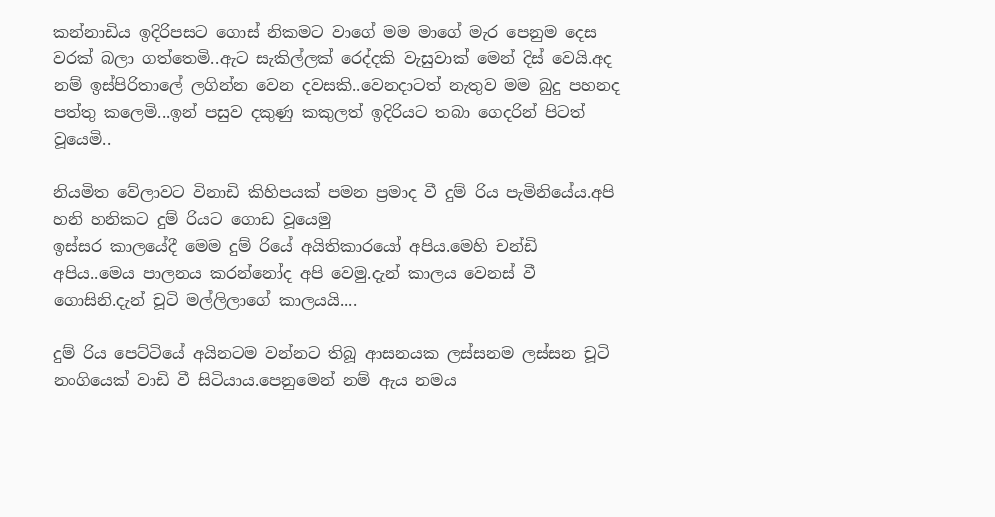කන්නාඩිය ඉදිරිපසට ගොස් නිකමට වාගේ මම මාගේ මැර පෙනුම දෙස වරක් බලා ගත්තෙමි..ඇට සැකිල්ලක් රෙද්දකි වැසුවාක් මෙන් දිස් වෙයි.අද නම් ඉස්පිරිතාලේ ලගින්න වෙන දවසකි..වෙනදාටත් නැතුව මම බුදු පහනද පත්තු කලෙමි...ඉන් පසුව දකුණු කකුලත් ඉදිරියට තබා ගෙදරින් පිටත් වූයෙමි..

නියමිත වේලාවට විනාඩි කිහිපයක් පමන ප්‍රමාද වී දුම් රිය පැමිනියේය.අපි හනි හනිකට දුම් රියට ගොඩ වූයෙමු
ඉස්සර කාලයේදී මෙම දුම් රියේ අයිතිකාරයෝ අපිය.මෙහි චන්ඩි අපිය..මෙය පාලනය කරන්නෝද අපි වෙමු.දැන් කාලය වෙනස් වී ගොසිනි.දැන් චූටි මල්ලිලාගේ කාලයයි....

දුම් රිය පෙට්ටියේ අයිනටම වන්නට තිබූ ආසනයක ලස්සනම ලස්සන චූටි නංගියෙක් වාඩි වී සිටියාය.පෙනුමෙන් නම් ඇය නමය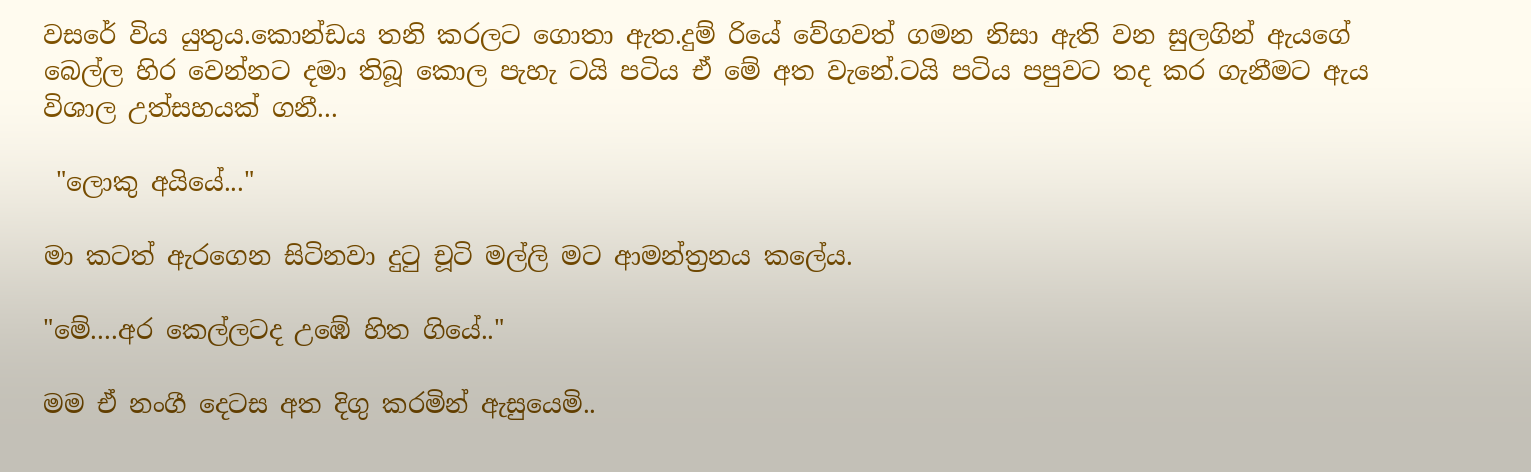වසරේ විය යුතුය.කොන්ඩය තනි කරලට ගොතා ඇත.දුම් රියේ වේගවත් ගමන නිසා ඇති වන සුලගින් ඇයගේ බෙල්ල හිර වෙන්නට දමා තිබූ කොල පැහැ ටයි පටිය ඒ මේ අත වැනේ.ටයි පටිය පපුවට තද කර ගැනීමට ඇය විශාල උත්සහයක් ගනී...

 "ලොකු අයියේ..."

මා කටත් ඇරගෙන සිටිනවා දුටු චූටි මල්ලි මට ආමන්ත්‍රනය කලේය.

"මේ....අර කෙල්ලටද උඹේ හිත ගියේ.."

මම ඒ නංගී දෙටස අත දිගු කරමින් ඇසුයෙමි..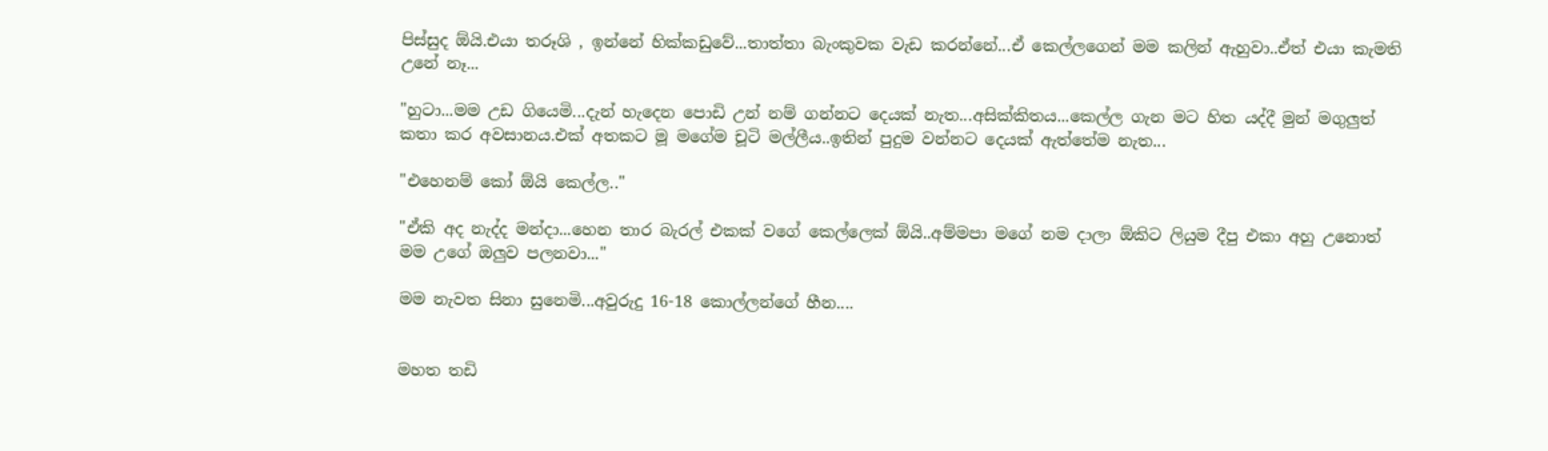පිස්සුද ඕයි.එයා තරූශි , ඉන්නේ හික්කඩුවේ...තාත්තා බැංකුවක වැඩ කරන්නේ...ඒ කෙල්ලගෙන් මම කලින් ඇහුවා..ඒත් එයා කැමති උනේ නෑ...

"හුටා...මම උඩ ගියෙමි...දැන් හැදෙන පොඩි උන් නම් ගන්නට දෙයක් නැත...අසික්කිතය...කෙල්ල ගැන මට හිත යද්දී මුන් මගුලුත් කතා කර අවසානය.එක් අතකට මූ මගේම චූටි මල්ලීය..ඉතින් පුදුම වන්නට දෙයක් ඇත්තේම නැත...

"එහෙනම් කෝ ඕයි කෙල්ල.."

"ඒකි අද නැද්ද මන්දා...හෙන තාර බැරල් එකක් වගේ කෙල්ලෙක් ඕයි..අම්මපා මගේ නම දාලා ඕකිට ලියුම දීපු එකා අහු උනොත් මම උගේ ඔලුව පලනවා..."

මම නැවත සිනා සුනෙමි...අවුරුදු 16-18 කොල්ලන්ගේ හීන....


මහත තඩි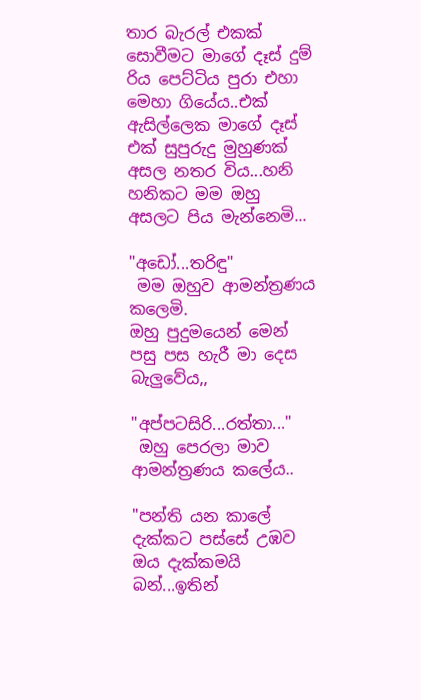තාර බැරල් එකක් සොවීමට මාගේ දෑස් දුම් රිය පෙට්ටිය පුරා එහා මෙහා ගියේය..එක් ඇසිල්ලෙක මාගේ දෑස් එක් සුපුරුදු මුහුණක් අසල නතර විය...හනි හනිකට මම ඔහු අසලට පිය මැන්නෙමි...

"අඩෝ...තරිඳු"
 මම ඔහුව ආමන්ත්‍රණය කලෙමි.
ඔහු පුදුමයෙන් මෙන් පසු පස හැරී මා දෙස බැලුවේය,,

"අප්පටසිරි...රත්තා..."
 ඔහු පෙරලා මාව ආමන්ත්‍රණය කලේය..

"පන්ති යන කාලේ දැක්කට පස්සේ උඹව ඔය දැක්කමයි බන්...ඉතින්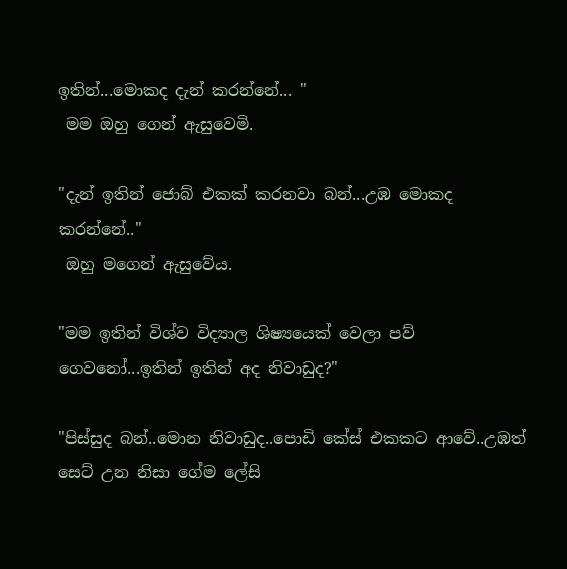ඉතින්...මොකද දැන් කරන්නේ... "
 මම ඔහු ගෙන් ඇසුවෙමි.

"දැන් ඉතින් ජොබ් එකක් කරනවා බන්...උඹ මොකද කරන්නේ.."
 ඔහු මගෙන් ඇසුවේය.

"මම ඉතින් විශ්ව විද්‍යාල ශිෂ්‍යයෙක් වෙලා පව් ගෙවනෝ...ඉතින් ඉතින් අද නිවාඩුද?"

"පිස්සුද බන්..මොන නිවාඩුද..පොඩි කේස් එකකට ආවේ..උඹත් සෙට් උන නිසා ගේම ලේසි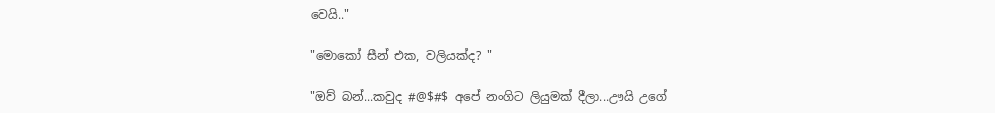වෙයි.."

"මොකෝ සීන් එක, වලියක්ද? "

"ඔව් බන්...කවුද #@$#$ අපේ නංගිට ලියුමක් දීලා...ඌයි උගේ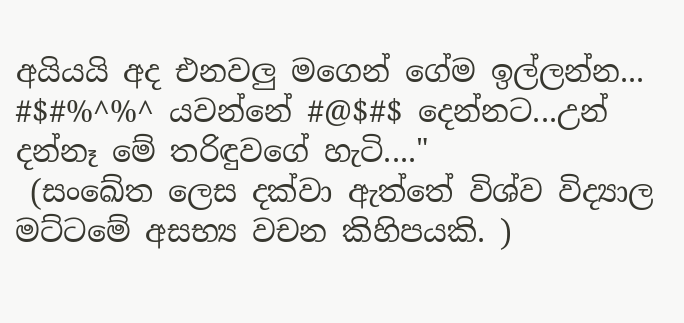අයියයි අද එනවලු මගෙන් ගේම ඉල්ලන්න... #$#%^%^ යවන්නේ #@$#$ දෙන්නට...උන් දන්නෑ මේ තරිඳුවගේ හැටි...."
 (සංඛේත ලෙස දක්වා ඇත්තේ විශ්ව විද්‍යාල මට්ටමේ අසභ්‍ය වචන කිහිපයකි. )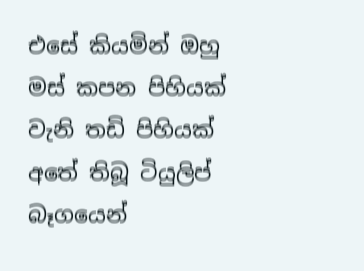එසේ කියමින් ඔහු මස් කපන පිහියක් වැනි තඩි පිහියක් අතේ තිබූ ටියුලිප් බෑගයෙන්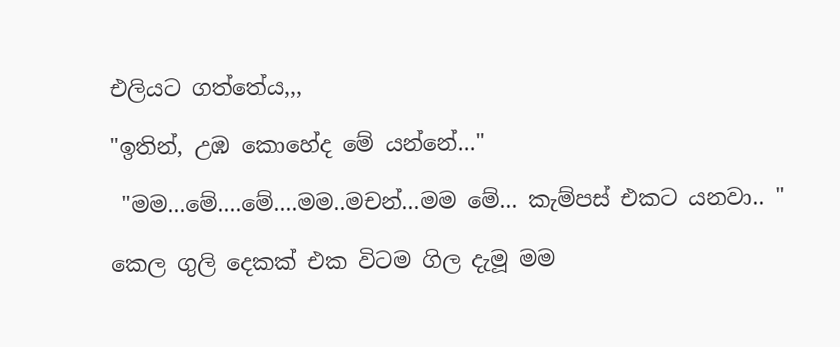එලියට ගත්තේය,,,

"ඉතින්, උඹ කොහේද මේ යන්නේ..."

 "මම...මේ....මේ....මම..මචන්...මම මේ... කැම්පස් එකට යනවා.. "

කෙල ගුලි දෙකක් එක විටම ගිල දැමූ මම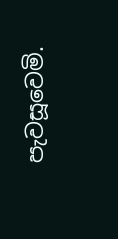පැවසූවෙමි.